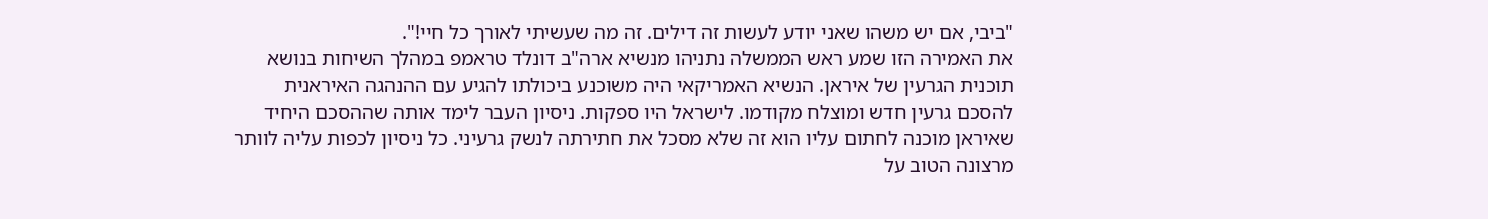"ביבי, אם יש משהו שאני יודע לעשות זה דילים. זה מה שעשיתי לאורך כל חיי!".
את האמירה הזו שמע ראש הממשלה נתניהו מנשיא ארה"ב דונלד טראמפ במהלך השיחות בנושא תוכנית הגרעין של איראן. הנשיא האמריקאי היה משוכנע ביכולתו להגיע עם ההנהגה האיראנית להסכם גרעין חדש ומוצלח מקודמו. לישראל היו ספקות. ניסיון העבר לימד אותה שההסכם היחיד שאיראן מוכנה לחתום עליו הוא זה שלא מסכל את חתירתה לנשק גרעיני. כל ניסיון לכפות עליה לוותר מרצונה הטוב על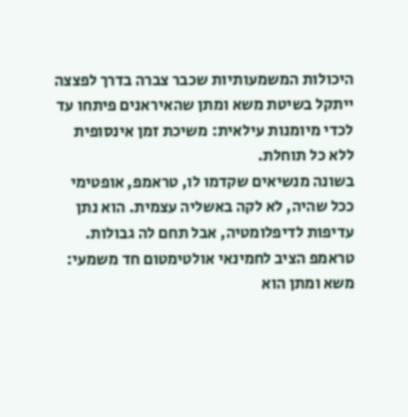היכולות המשמעותיות שכבר צברה בדרך לפצצה ייתקל בשיטת משא ומתן שהאיראנים פיתחו עד לכדי מיומנות עילאית: משיכת זמן אינסופית ללא כל תוחלת.
בשונה מנשיאים שקדמו לו, טראמפ, אופטימי ככל שהיה, לא לקה באשליה עצמית. הוא נתן עדיפות לדיפלומטיה, אבל תחם לה גבולות. טראמפ הציב לחמינאי אולטימטום חד משמעי: משא ומתן הוא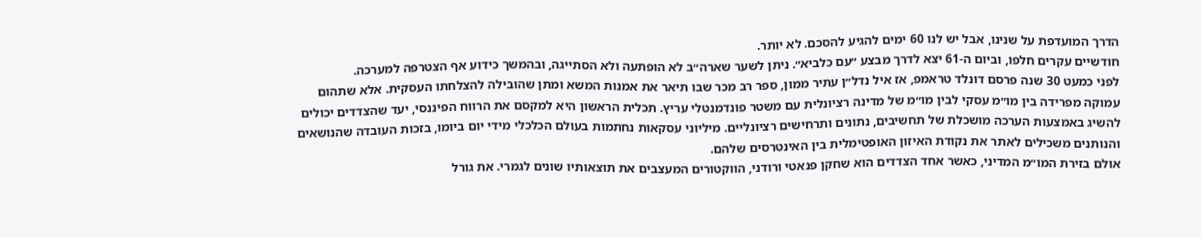הדרך המועדפת על שנינו, אבל יש לנו 60 ימים להגיע להסכם. לא יותר.
חודשיים עקרים חלפו, וביום ה-61 יצא לדרך מבצע ״עם כלביא״. ניתן לשער שארה״ב לא הופתעה ולא הסתייגה, ובהמשך כידוע אף הצטרפה למערכה.
לפני כמעט 30 שנה פרסם דונלד טראמפ, אז איל נדל״ן עתיר ממון, ספר רב מכר שבו תיאר את אמנות המשא ומתן שהובילה להצלחתו העסקית. אלא שתהום עמוקה מפרידה בין מו״מ עסקי לבין מו״מ של מדינה רציונלית עם משטר פונדמנטלי עריץ. תכלית הראשון היא למקסם את הרווח הפיננסי, יעד שהצדדים יכולים להשיג באמצעות הערכה מושכלת של תחשיבים, נתונים ותרחישים רציונליים. מיליוני עסקאות נחתמות בעולם הכלכלי מידי יום ביומו, בזכות העובדה שהנושאים והנותנים משכילים לאתר את נקודת האיזון האופטימלית בין האינטרסים שלהם.
אולם בזירת המו״מ המדיני, כאשר אחד הצדדים הוא שחקן פנאטי ורודני, הווקטורים המעצבים את תוצאותיו שונים לגמרי. את גורל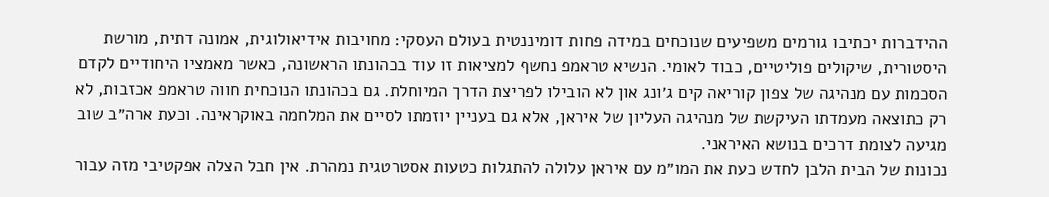ההידברות יכתיבו גורמים משפיעים שנוכחים במידה פחות דומיננטית בעולם העסקי: מחויבות אידיאולוגית, אמונה דתית, מורשת היסטורית, שיקולים פוליטיים, כבוד לאומי. הנשיא טראמפ נחשף למציאות זו עוד בכהונתו הראשונה, כאשר מאמציו היחודיים לקדם הסכמות עם מנהיגה של צפון קוריאה קים ג׳ונג און לא הובילו לפריצת הדרך המיוחלת. גם בכהונתו הנוכחית חווה טראמפ אכזבות, לא רק כתוצאה מעמדתו העיקשת של מנהיגה העליון של איראן, אלא גם בעניין יוזמתו לסיים את המלחמה באוקראינה. וכעת ארה״ב שוב מגיעה לצומת דרכים בנושא האיראני.
נכונות של הבית הלבן לחדש כעת את המו״מ עם איראן עלולה להתגלות כטעות אסטרטגית נמהרת. אין חבל הצלה אפקטיבי מזה עבור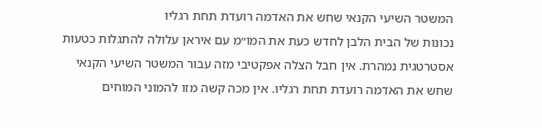המשטר השיעי הקנאי שחש את האדמה רועדת תחת רגליו
נכונות של הבית הלבן לחדש כעת את המו״מ עם איראן עלולה להתגלות כטעות אסטרטגית נמהרת. אין חבל הצלה אפקטיבי מזה עבור המשטר השיעי הקנאי שחש את האדמה רועדת תחת רגליו. אין מכה קשה מזו להמוני המוחים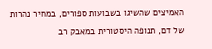האמיצים שהשיגו בשבועות ספורים, במחיר נהרות של דם, תנופה היסטורית במאבק רב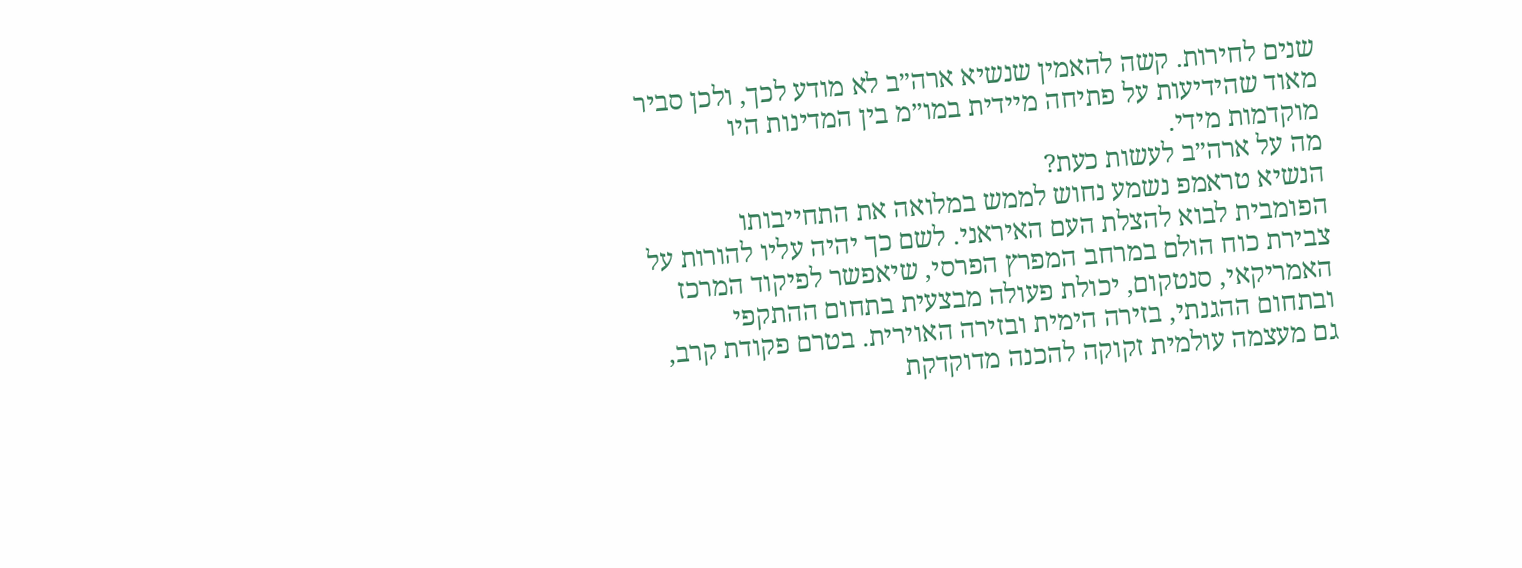שנים לחירות. קשה להאמין שנשיא ארה״ב לא מודע לכך, ולכן סביר מאוד שהידיעות על פתיחה מיידית במו״מ בין המדינות היו מוקדמות מידי.
מה על ארה״ב לעשות כעת?
הנשיא טראמפ נשמע נחוש לממש במלואה את התחייבותו הפומבית לבוא להצלת העם האיראני. לשם כך יהיה עליו להורות על צבירת כוח הולם במרחב המפרץ הפרסי, שיאפשר לפיקוד המרכז האמריקאי, סנטקום, יכולת פעולה מבצעית בתחום ההתקפי ובתחום ההגנתי, בזירה הימית ובזירה האוירית. בטרם פקודת קרב, גם מעצמה עולמית זקוקה להכנה מדוקדקת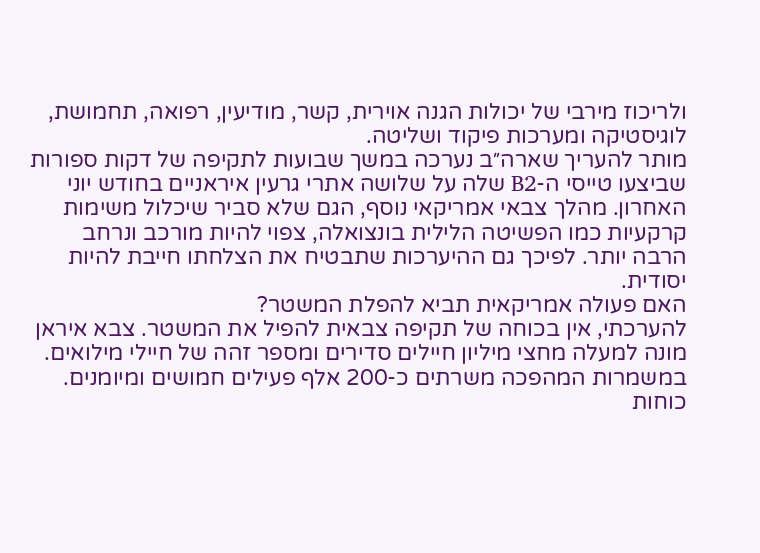ולריכוז מירבי של יכולות הגנה אוירית, קשר, מודיעין, רפואה, תחמושת, לוגיסטיקה ומערכות פיקוד ושליטה.
מותר להעריך שארה״ב נערכה במשך שבועות לתקיפה של דקות ספורות שביצעו טייסי ה-B2 שלה על שלושה אתרי גרעין איראניים בחודש יוני האחרון. מהלך צבאי אמריקאי נוסף, הגם שלא סביר שיכלול משימות קרקעיות כמו הפשיטה הלילית בונצואלה, צפוי להיות מורכב ונרחב הרבה יותר. לפיכך גם ההיערכות שתבטיח את הצלחתו חייבת להיות יסודית.
האם פעולה אמריקאית תביא להפלת המשטר?
להערכתי, אין בכוחה של תקיפה צבאית להפיל את המשטר. צבא איראן מונה למעלה מחצי מיליון חיילים סדירים ומספר זהה של חיילי מילואים. במשמרות המהפכה משרתים כ-200 אלף פעילים חמושים ומיומנים. כוחות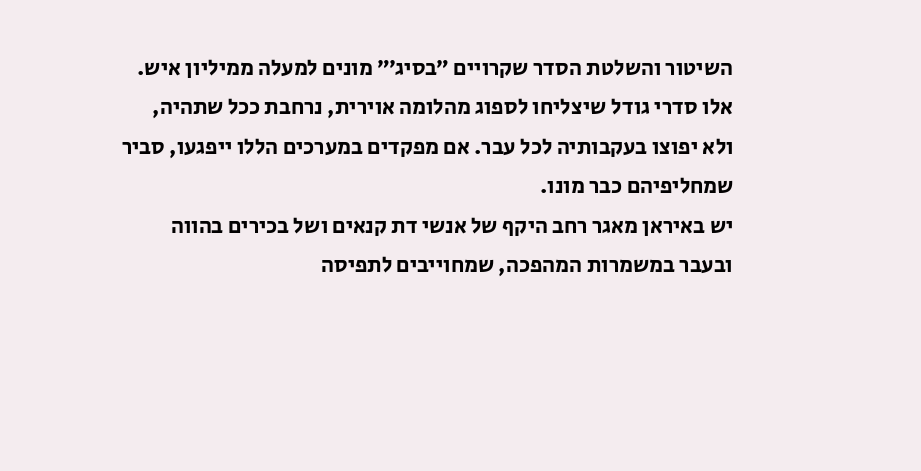השיטור והשלטת הסדר שקרויים ״בסיג׳״ מונים למעלה ממיליון איש. אלו סדרי גודל שיצליחו לספוג מהלומה אוירית, נרחבת ככל שתהיה, ולא יפוצו בעקבותיה לכל עבר. אם מפקדים במערכים הללו ייפגעו, סביר שמחליפיהם כבר מונו.
יש באיראן מאגר רחב היקף של אנשי דת קנאים ושל בכירים בהווה ובעבר במשמרות המהפכה, שמחוייבים לתפיסה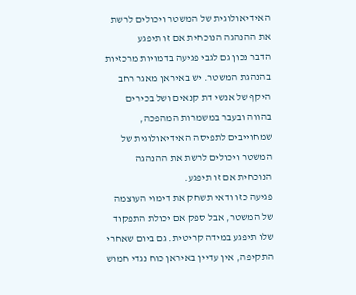האידיאולוגית של המשטר ויכולים לרשת את ההנהגה הנוכחית אם זו תיפגע
הדבר נכון גם לגבי פגיעה בדמויות מרכזיות בהנהגת המשטר. יש באיראן מאגר רחב היקף של אנשי דת קנאים ושל בכירים בהווה ובעבר במשמרות המהפכה, שמחוייבים לתפיסה האידיאולוגית של המשטר ויכולים לרשת את ההנהגה הנוכחית אם זו תיפגע.
פגיעה כזו ודאי תשחק את דימוי העוצמה של המשטר, אבל ספק אם יכולת התפקוד שלו תיפגע במידה קריטית. גם ביום שאחרי התקיפה, אין עדיין באיראן כוח נגדי חמוש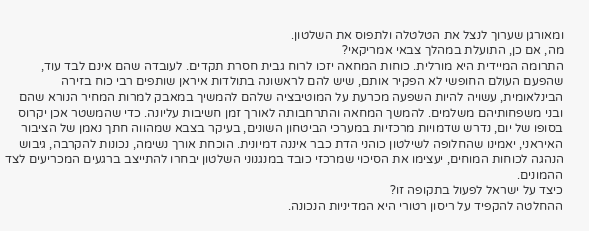ומאורגן שערוך לנצל את הטלטלה ולתפוס את השלטון.
מה, אם כן, התועלת במהלך צבאי אמריקאי?
התרומה המיידית היא מורלית. כוחות המחאה יזכו לרוח גבית חסרת תקדים. לעובדה שהם אינם לבד עוד, שהפעם העולם החופשי לא הפקיר אותם, שיש להם לראשונה בתולדות איראן שותפים רבי כוח בזירה הבינלאומית, עשויה להיות השפעה מכרעת על המוטיבציה שלהם להמשיך במאבק למרות המחיר הנורא שהם ובני משפחותיהם משלמים. להמשך המחאה והתרחבותה לאורך זמן חשיבות עליונה. כדי שהמשטר אכן יקרוס בסופו של יום, נדרש שדמויות מרכזיות במערכי הביטחון השונים, בעיקר בצבא שמהווה חתך נאמן של הציבור האיראני, יאמינו שהחלופה לשילטון כוהני הדת כבר איננה דמיונית. הוכחת אורך נשימה, נכונות להקרבה, גיבוש הנהגה לכוחות המוחים, יעצימו את הסיכוי שמרכזי כובד במנגנוני השלטון יבחרו להתייצב ברגעים המכריעים לצד ההמונים.
כיצד על ישראל לפעול בתקופה זו?
ההחלטה להקפיד על ריסון רטורי היא המדיניות הנכונה.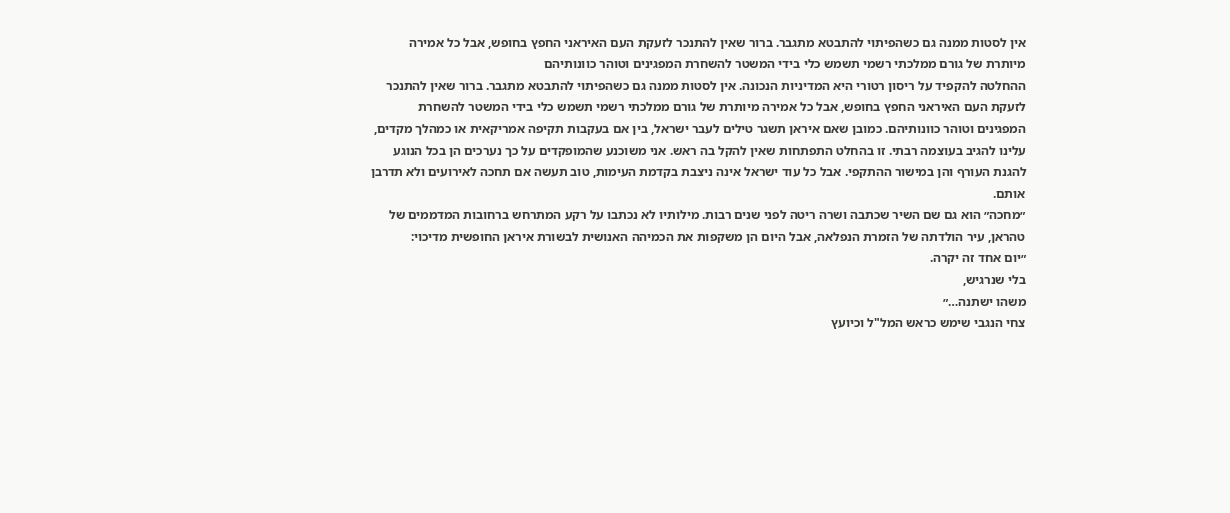אין לסטות ממנה גם כשהפיתוי להתבטא מתגבר. ברור שאין להתנכר לזעקת העם האיראני החפץ בחופש, אבל כל אמירה מיותרת של גורם ממלכתי רשמי תשמש כלי בידי המשטר להשחרת המפגינים וטוהר כוונותיהם
ההחלטה להקפיד על ריסון רטורי היא המדיניות הנכונה. אין לסטות ממנה גם כשהפיתוי להתבטא מתגבר. ברור שאין להתנכר לזעקת העם האיראני החפץ בחופש, אבל כל אמירה מיותרת של גורם ממלכתי רשמי תשמש כלי בידי המשטר להשחרת המפגינים וטוהר כוונותיהם. כמובן שאם איראן תשגר טילים לעבר ישראל, בין אם בעקבות תקיפה אמריקאית או כמהלך מקדים, עלינו להגיב בעוצמה רבתי. זו בהחלט התפתחות שאין להקל בה ראש. אני משוכנע שהמופקדים על כך נערכים הן בכל הנוגע להגנת העורף והן במישור ההתקפי. אבל כל עוד ישראל אינה ניצבת בקדמת העימות, טוב תעשה אם תחכה לאירועים ולא תדרבן אותם.
״מחכה״ הוא גם שם השיר שכתבה ושרה ריטה לפני שנים רבות. מילותיו לא נכתבו על רקע המתרחש ברחובות המדממים של טהראן, עיר הולדתה של הזמרת הנפלאה, אבל היום הן משקפות את הכמיהה האנושית לבשורת איראן החופשית מדיכוי:
״יום אחד זה יקרה.
בלי שנרגיש,
משהו ישתנה…״
צחי הנגבי שימש כראש המל"ל וכיועץ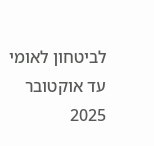לביטחון לאומי עד אוקטובר 2025